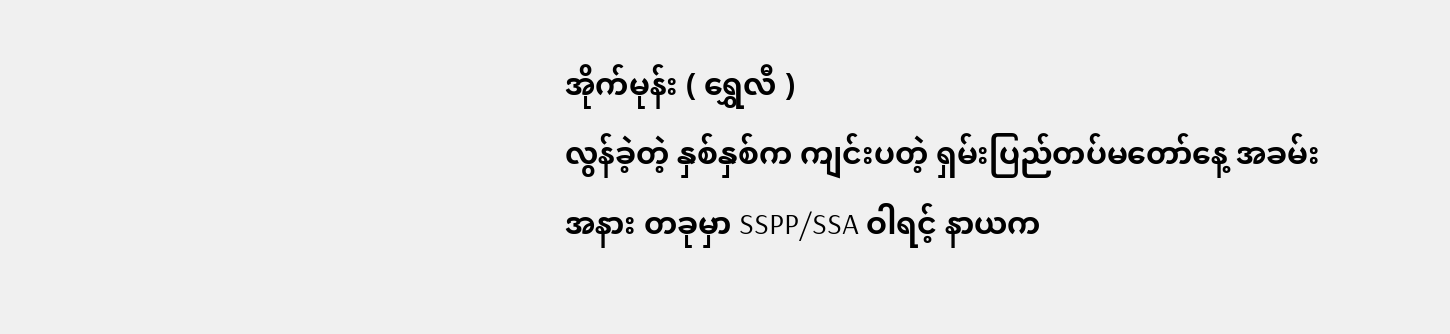အိုက်မုန်း ( ရွှေလီ )
လွန်ခဲ့တဲ့ နှစ်နှစ်က ကျင်းပတဲ့ ရှမ်းပြည်တပ်မတော်နေ့ အခမ်းအနား တခုမှာ SSPP/SSA ဝါရင့် နာယက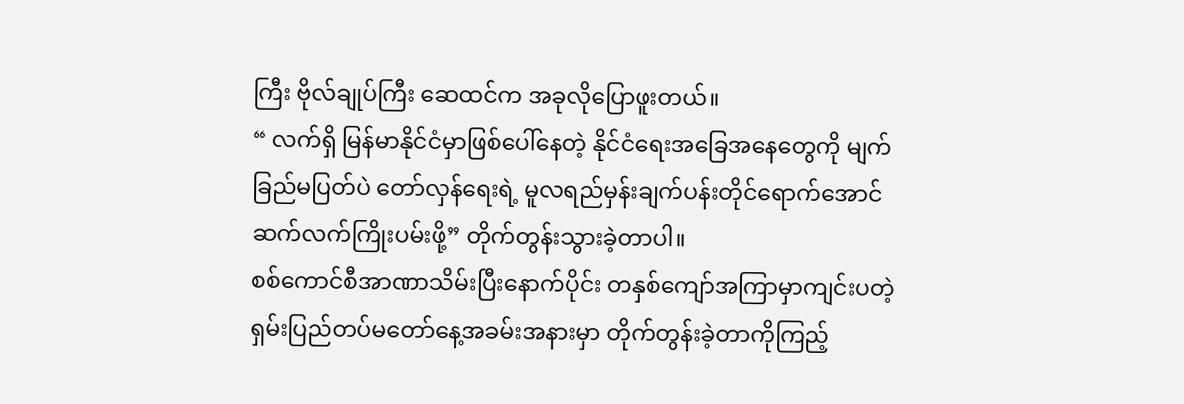ကြီး ဗိုလ်ချုပ်ကြီး ဆေထင်က အခုလိုပြောဖူးတယ်။
“ လက်ရှိ မြန်မာနိုင်ငံမှာဖြစ်ပေါ်နေတဲ့ နိုင်ငံရေးအခြေအနေတွေကို မျက်ခြည်မပြတ်ပဲ တော်လှန်ရေးရဲ့ မူလရည်မှန်းချက်ပန်းတိုင်ရောက်အောင် ဆက်လက်ကြိုးပမ်းဖို့” တိုက်တွန်းသွားခဲ့တာပါ။
စစ်ကောင်စီအာဏာသိမ်းပြီးနောက်ပိုင်း တနှစ်ကျော်အကြာမှာကျင်းပတဲ့ ရှမ်းပြည်တပ်မတော်နေ့အခမ်းအနားမှာ တိုက်တွန်းခဲ့တာကိုကြည့်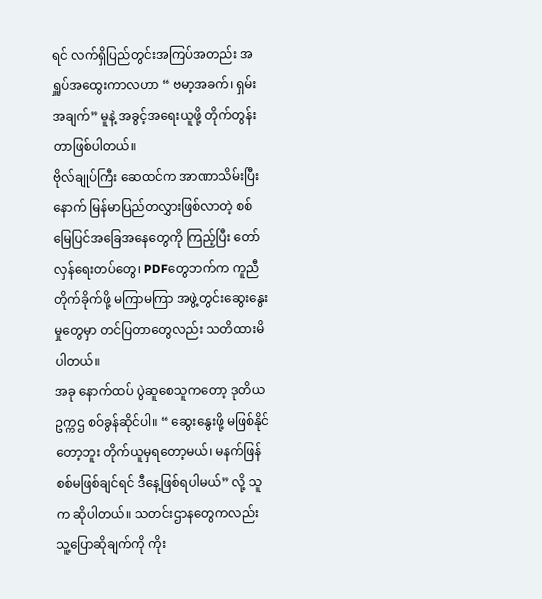ရင် လက်ရှိပြည်တွင်းအကြပ်အတည်း အရှူပ်အထွေးကာလဟာ “ ဗမာ့အခက်၊ ရှမ်းအချက်” မူနဲ့ အခွင့်အရေးယူဖို့ တိုက်တွန်းတာဖြစ်ပါတယ်။
ဗိုလ်ချုပ်ကြီး ဆေထင်က အာဏာသိမ်းပြီးနောက် မြန်မာပြည်တလွှားဖြစ်လာတဲ့ စစ်မြေပြင်အခြေအနေတွေကို ကြည့်ပြီး တော်လှန်ရေးတပ်တွေ၊ PDFတွေဘက်က ကူညီ တိုက်ခိုက်ဖို့ မကြာမကြာ အဖွဲ့တွင်းဆွေးနွေးမှုတွေမှာ တင်ပြတာတွေလည်း သတိထားမိပါတယ်။
အခု နောက်ထပ် ပွဲဆူစေသူကတော့ ဒုတိယ ဥက္ကဌ စဝ်ခွန်ဆိုင်ပါ။ “ ဆွေးနွေးဖို့ မဖြစ်နိုင်တော့ဘူး တိုက်ယူမှရတော့မယ်၊ မနက်ဖြန် စစ်မဖြစ်ချင်ရင် ဒီနေ့ဖြစ်ရပါမယ်” လို့ သူက ဆိုပါတယ်။ သတင်းဌာနတွေကလည်း သူ့ပြောဆိုချက်ကို ကိုး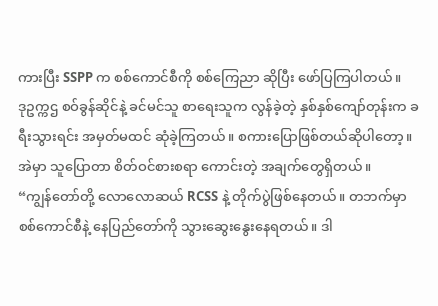ကားပြီး SSPP က စစ်ကောင်စီကို စစ်ကြေညာ ဆိုပြီး ဖော်ပြကြပါတယ်။
ဒုဥက္ကဌ စဝ်ခွန်ဆိုင်နဲ့ ခင်မင်သူ စာရေးသူက လွန်ခဲ့တဲ့ နှစ်နှစ်ကျော်တုန်းက ခရီးသွားရင်း အမှတ်မထင် ဆုံခဲ့ကြတယ်။ စကားပြောဖြစ်တယ်ဆိုပါတော့။ အဲမှာ သူပြောတာ စိတ်ဝင်စားစရာ ကောင်းတဲ့ အချက်တွေရှိတယ်။
“ကျွန်တော်တို့ လောလောဆယ် RCSS နဲ့ တိုက်ပွဲဖြစ်နေတယ်။ တဘက်မှာ စစ်ကောင်စီနဲ့ နေပြည်တော်ကို သွားဆွေးနွေးနေရတယ်။ ဒါ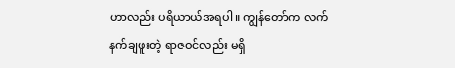ဟာလည်း ပရိယာယ်အရပါ။ ကျွန်တော်က လက်နက်ချဖူးတဲ့ ရာဇဝင်လည်း မရှိ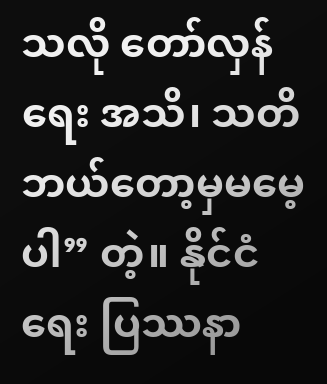သလို တော်လှန်ရေး အသိ၊ သတိ ဘယ်တော့မှမမေ့ပါ” တဲ့။ နိုင်ငံရေး ပြဿနာ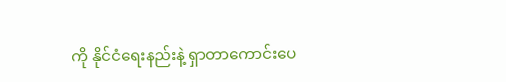ကို နိုင်ငံရေးနည်းနဲ့ ရှာတာကောင်းပေ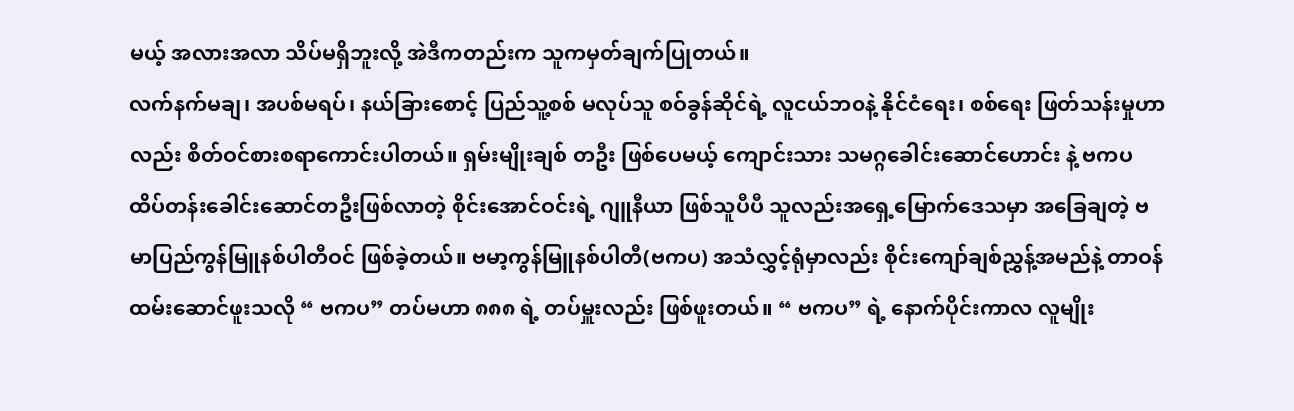မယ့် အလားအလာ သိပ်မရှိဘူးလို့ အဲဒီကတည်းက သူကမှတ်ချက်ပြုတယ်။
လက်နက်မချ၊ အပစ်မရပ်၊ နယ်ခြားစောင့် ပြည်သူ့စစ် မလုပ်သူ စဝ်ခွန်ဆိုင်ရဲ့ လူငယ်ဘ၀နဲ့ နိုင်ငံရေး၊ စစ်ရေး ဖြတ်သန်းမှုဟာလည်း စိတ်ဝင်စားစရာကောင်းပါတယ်။ ရှမ်းမျိုးချစ် တဦး ဖြစ်ပေမယ့် ကျောင်းသား သမဂ္ဂခေါင်းဆောင်ဟောင်း နဲ့ ဗကပ ထိပ်တန်းခေါင်းဆောင်တဦးဖြစ်လာတဲ့ စိုင်းအောင်ဝင်းရဲ့ ဂျူနီယာ ဖြစ်သူပီပီ သူလည်းအရှေ့မြောက်ဒေသမှာ အခြေချတဲ့ ဗမာပြည်ကွန်မြူနစ်ပါတီဝင် ဖြစ်ခဲ့တယ်။ ဗမာ့ကွန်မြူနစ်ပါတီ(ဗကပ) အသံလွှင့်ရုံမှာလည်း စိုင်းကျော်ချစ်ညွှန့်အမည်နဲ့ တာဝန်ထမ်းဆောင်ဖူးသလို “ ဗကပ” တပ်မဟာ ၈၈၈ ရဲ့ တပ်မှူးလည်း ဖြစ်ဖူးတယ်။ “ ဗကပ” ရဲ့ နောက်ပိုင်းကာလ လူမျိုး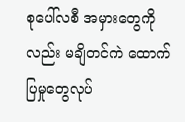စုပေါ်လစီ အမှားတွေကိုလည်း မချိတင်ကဲ ထောက်ပြမှုတွေလုပ်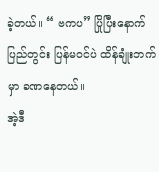ခဲ့တယ်။ “ ဗကပ” ပြိုပြီးနောက် ပြည်တွင်း ပြန်မဝင်ပဲ ထိန်ချုံးဘက်မှာ ခဏနေတယ်။
အဲ့ဒီ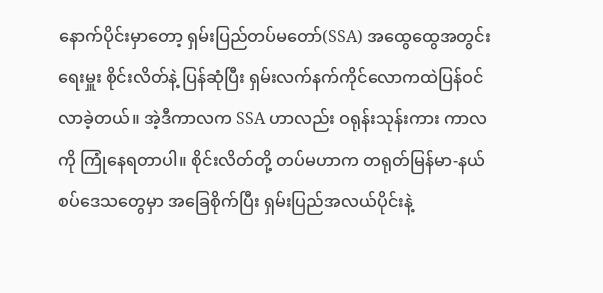နောက်ပိုင်းမှာတော့ ရှမ်းပြည်တပ်မတော်(SSA) အထွေထွေအတွင်းရေးမှူး စိုင်းလိတ်နဲ့ ပြန်ဆုံပြီး ရှမ်းလက်နက်ကိုင်လောကထဲပြန်ဝင်လာခဲ့တယ်။ အဲ့ဒီကာလက SSA ဟာလည်း ဝရုန်းသုန်းကား ကာလကို ကြုံနေရတာပါ။ စိုင်းလိတ်တို့ တပ်မဟာက တရုတ်မြန်မာ-နယ်စပ်ဒေသတွေမှာ အခြေစိုက်ပြီး ရှမ်းပြည်အလယ်ပိုင်းနဲ့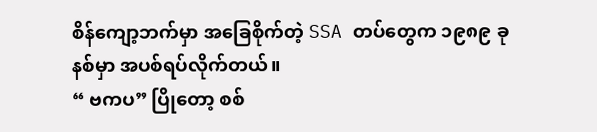စိန်ကျော့ဘက်မှာ အခြေစိုက်တဲ့ SSA တပ်တွေက ၁၉၈၉ ခုနစ်မှာ အပစ်ရပ်လိုက်တယ်။
“ ဗကပ” ပြိုတော့ စစ်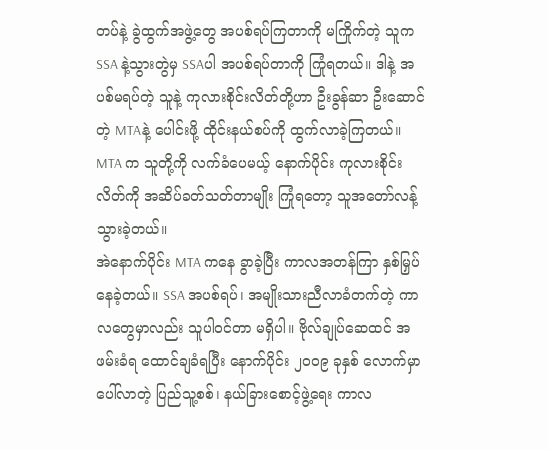တပ်နဲ့ ခွဲထွက်အဖွဲ့တွေ အပစ်ရပ်ကြတာကို မကြိုက်တဲ့ သူက SSA နဲ့သွားတွဲမှ SSAပါ အပစ်ရပ်တာကို ကြုံရတယ်။ ဒါနဲ့ အပစ်မရပ်တဲ့ သူနဲ့ ကုလားစိုင်းလိတ်တို့ဟာ ဦးခွန်ဆာ ဦးဆောင်တဲ့ MTAနဲ့ ပေါင်းဖို့ ထိုင်းနယ်စပ်ကို ထွက်လာခဲ့ကြတယ်။ MTA က သူတို့ကို လက်ခံပေမယ့် နောက်ပိုင်း ကုလားစိုင်းလိတ်ကို အဆိပ်ခတ်သတ်တာမျိုး ကြုံရတော့ သူအတော်လန့်သွားခဲ့တယ်။
အဲနောက်ပိုင်း MTA ကနေ ခွာခဲ့ပြီး ကာလအတန်ကြာ နှစ်မြှပ်နေခဲ့တယ်။ SSA အပစ်ရပ်၊ အမျိုးသားညီလာခံတက်တဲ့ ကာလတွေမှာလည်း သူပါဝင်တာ မရှိပါ။ ဗိုလ်ချုပ်ဆေထင် အဖမ်းခံရ ထောင်ချခံရပြီး နောက်ပိုင်း ၂၀၀၉ ခုနှစ် လောက်မှာ ပေါ်လာတဲ့ ပြည်သူ့စစ်၊ နယ်ခြားစောင့်ဖွဲ့ရေး ကာလ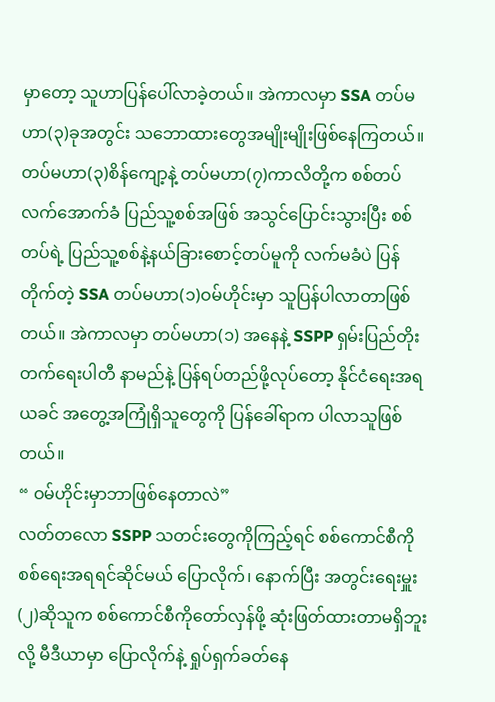မှာတော့ သူဟာပြန်ပေါ်လာခဲ့တယ်။ အဲကာလမှာ SSA တပ်မဟာ(၃)ခုအတွင်း သဘောထားတွေအမျိုးမျိုးဖြစ်နေကြတယ်။
တပ်မဟာ(၃)စိန်ကျော့နဲ့ တပ်မဟာ(၇)ကာလိတို့က စစ်တပ်လက်အောက်ခံ ပြည်သူ့စစ်အဖြစ် အသွင်ပြောင်းသွားပြီး စစ်တပ်ရဲ့ ပြည်သူ့စစ်နဲ့နယ်ခြားစောင့်တပ်မူကို လက်မခံပဲ ပြန်တိုက်တဲ့ SSA တပ်မဟာ(၁)ဝမ်ဟိုင်းမှာ သူပြန်ပါလာတာဖြစ်တယ်။ အဲကာလမှာ တပ်မဟာ(၁) အနေနဲ့ SSPP ရှမ်းပြည်တိုးတက်ရေးပါတီ နာမည်နဲ့ ပြန်ရပ်တည်ဖို့လုပ်တော့ နိုင်ငံရေးအရ ယခင် အတွေ့အကြုံရှိသူတွေကို ပြန်ခေါ်ရာက ပါလာသူဖြစ်တယ်။
“ ဝမ်ဟိုင်းမှာဘာဖြစ်နေတာလဲ”
လတ်တလော SSPP သတင်းတွေကိုကြည့်ရင် စစ်ကောင်စီကို စစ်ရေးအရရင်ဆိုင်မယ် ပြောလိုက်၊ နောက်ပြီး အတွင်းရေးမှူး(၂)ဆိုသူက စစ်ကောင်စီကိုတော်လှန်ဖို့ ဆုံးဖြတ်ထားတာမရှိဘူးလို့ မီဒီယာမှာ ပြောလိုက်နဲ့ ရှုပ်ရှက်ခတ်နေ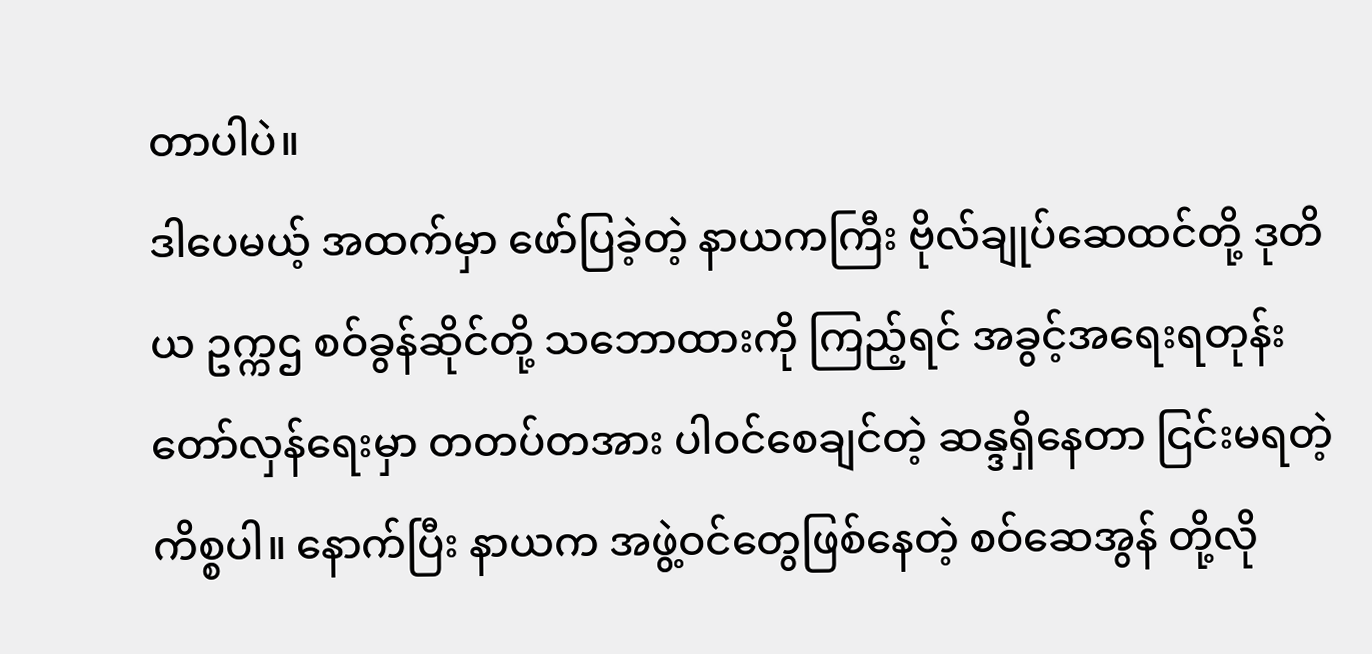တာပါပဲ။
ဒါပေမယ့် အထက်မှာ ဖော်ပြခဲ့တဲ့ နာယကကြီး ဗိုလ်ချုပ်ဆေထင်တို့ ဒုတိယ ဥက္ကဌ စဝ်ခွန်ဆိုင်တို့ သဘောထားကို ကြည့်ရင် အခွင့်အရေးရတုန်း တော်လှန်ရေးမှာ တတပ်တအား ပါဝင်စေချင်တဲ့ ဆန္ဒရှိနေတာ ငြင်းမရတဲ့ ကိစ္စပါ။ နောက်ပြီး နာယက အဖွဲ့ဝင်တွေဖြစ်နေတဲ့ စဝ်ဆေအွန် တို့လို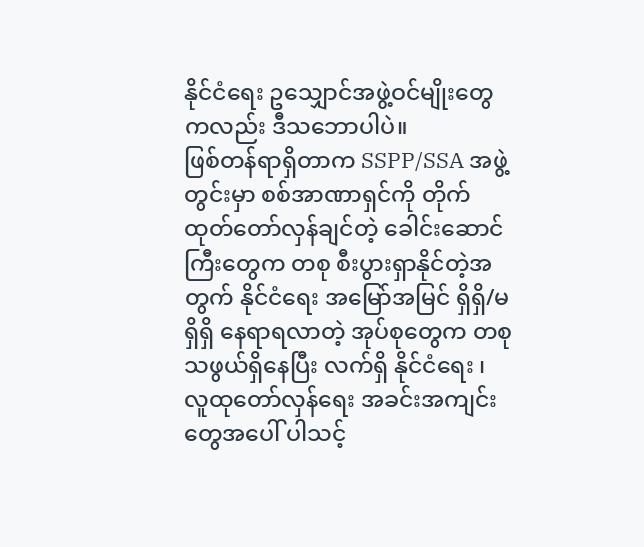နိုင်ငံရေး ဥသျှောင်အဖွဲ့ဝင်မျိုးတွေကလည်း ဒီသဘောပါပဲ။
ဖြစ်တန်ရာရှိတာက SSPP/SSA အဖွဲ့တွင်းမှာ စစ်အာဏာရှင်ကို တိုက်ထုတ်တော်လှန်ချင်တဲ့ ခေါင်းဆောင်ကြီးတွေက တစု စီးပွားရှာနိုင်တဲ့အတွက် နိုင်ငံရေး အမြော်အမြင် ရှိရှိ/မရှိရှိ နေရာရလာတဲ့ အုပ်စုတွေက တစု သဖွယ်ရှိနေပြီး လက်ရှိ နိုင်ငံရေး ၊ လူထုတော်လှန်ရေး အခင်းအကျင်းတွေအပေါ် ပါသင့်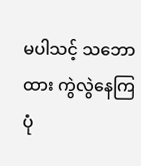မပါသင့် သဘောထား ကွဲလွဲနေကြပုံ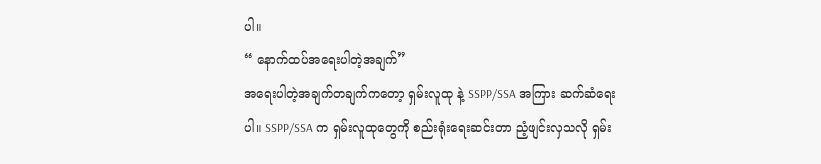ပါ။
“ နောက်ထပ်အရေးပါတဲ့အချက်”
အရေးပါတဲ့အချက်တချက်ကတော့ ရှမ်းလူထု နဲ့ SSPP/SSA အကြား ဆက်ဆံရေးပါ။ SSPP/SSA က ရှမ်းလူထုတွေကို စည်းရုံးရေးဆင်းတာ ညံ့ဖျင်းလှသလို ရှမ်း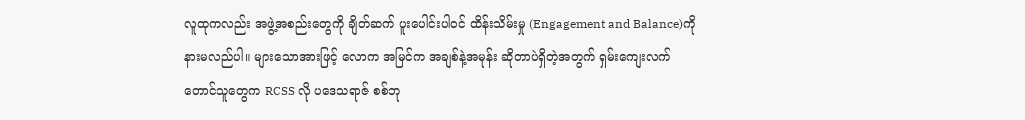လူထုကလည်း အဖွဲ့အစည်းတွေကို ချိတ်ဆက် ပူးပေါင်းပါဝင် ထိန်းသိမ်းမှု (Engagement and Balance)ကို နားမလည်ပါ။ များသောအားဖြင့် လောက အမြင်က အချစ်နဲ့အမုန်း ဆိုတာပဲရှိတဲ့အတွက် ရှမ်းကျေးလက်တောင်သူတွေက RCSS လို ပဒေသရာဇ် စစ်ဘု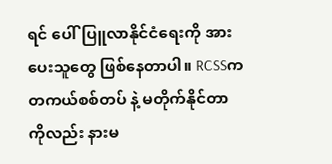ရင် ပေါ်ပြူလာနိုင်ငံရေးကို အားပေးသူတွေ ဖြစ်နေတာပါ။ RCSSက တကယ်စစ်တပ် နဲ့ မတိုက်နိုင်တာကိုလည်း နားမ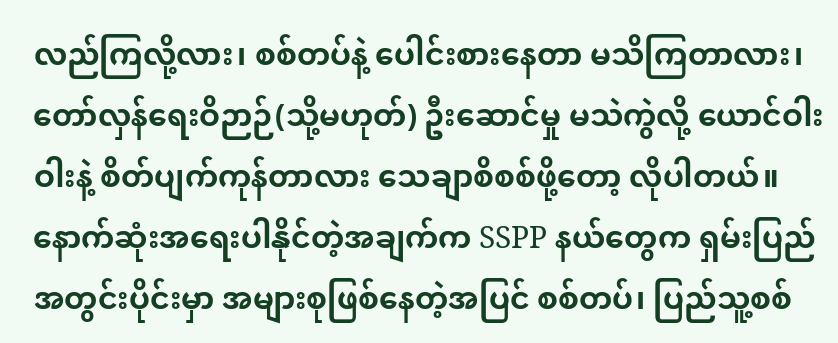လည်ကြလို့လား၊ စစ်တပ်နဲ့ ပေါင်းစားနေတာ မသိကြတာလား၊ တော်လှန်ရေးဝိဉာဉ်(သို့မဟုတ်) ဦးဆောင်မှု မသဲကွဲလို့ ယောင်ဝါးဝါးနဲ့ စိတ်ပျက်ကုန်တာလား သေချာစိစစ်ဖို့တော့ လိုပါတယ်။
နောက်ဆုံးအရေးပါနိုင်တဲ့အချက်က SSPP နယ်တွေက ရှမ်းပြည်အတွင်းပိုင်းမှာ အများစုဖြစ်နေတဲ့အပြင် စစ်တပ်၊ ပြည်သူ့စစ်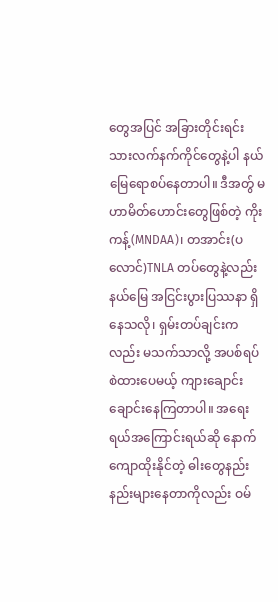တွေအပြင် အခြားတိုင်းရင်းသားလက်နက်ကိုင်တွေနဲ့ပါ နယ်မြေရောစပ်နေတာပါ။ ဒီအတွ် မဟာမိတ်ဟောင်းတွေဖြစ်တဲ့ ကိုးကန့်(MNDAA)၊ တအာင်း(ပလောင်)TNLA တပ်တွေနဲ့လည်း နယ်မြေ အငြင်းပွားပြဿနာ ရှိနေသလို၊ ရှမ်းတပ်ချင်းကလည်း မသက်သာလို့ အပစ်ရပ်စဲထားပေမယ့် ကျားချောင်းချောင်းနေကြတာပါ။ အရေးရယ်အကြောင်းရယ်ဆို နောက်ကျောထိုးနိုင်တဲ့ ဓါးတွေနည်းနည်းများနေတာကိုလည်း ဝမ်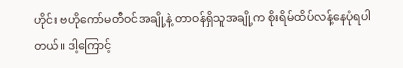ဟိုင်း ဗဟိုကော်မတီဝင်အချို့နဲ့ တာဝန်ရှိသူအချို့က စိုးရိမ်ထိပ်လန့်နေပုံရပါတယ်။ ဒါ့ကြောင့်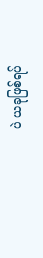ပဲ ယခုဖြစ်ရပ်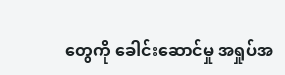တွေကို ခေါင်းဆောင်မှု အရှုပ်အ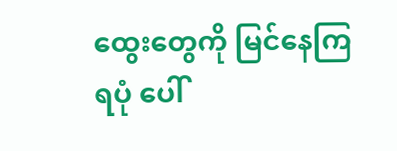ထွေးတွေကို မြင်နေကြရပုံ ပေါ်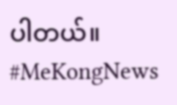ပါတယ်။
#MeKongNews